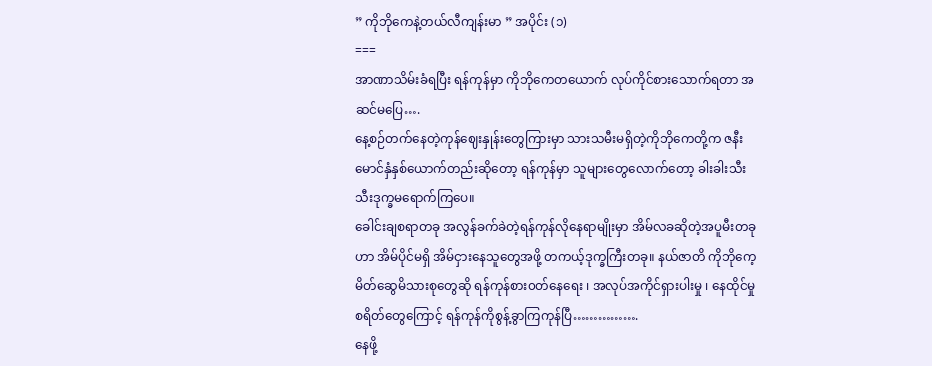” ကိုဘိုကေနဲ့တယ်လီကျန်းမာ ” အပိုင်း (၁)
===
အာဏာသိမ်းခံရပြီး ရန်ကုန်မှာ ကိုဘိုကေတယောက် လုပ်ကိုင်စားသောက်ရတာ အဆင်မပြေ….
နေ့စဉ်တက်နေတဲ့ကုန်ဈေးနှုန်းတွေကြားမှာ သားသမီးမရှိတဲ့ကိုဘိုကေတို့က ဇနီးမောင်နှံနှစ်ယောက်တည်းဆိုတော့ ရန်ကုန်မှာ သူများတွေလောက်တော့ ခါးခါးသီးသီးဒုက္ခမရောက်ကြပေ။
ခေါင်းချစရာတခု အလွန်ခက်ခဲတဲ့ရန်ကုန်လိုနေရာမျိုးမှာ အိမ်လခဆိုတဲ့အပူမီးတခုဟာ အိမ်ပိုင်မရှိ အိမ်ငှားနေသူတွေအဖို့ တကယ့်ဒုက္ခကြီးတခု။ နယ်ဇာတိ ကိုဘိုကေ့မိတ်ဆွေမိသားစုတွေဆို ရန်ကုန်စား၀တ်နေရေး ၊ အလုပ်အကိုင်ရှားပါးမှု ၊ နေထိုင်မှုစရိတ်တွေကြောင့် ရန်ကုန်ကိုစွန့်ခွာကြကုန်ပြီ…………….
နေဖို့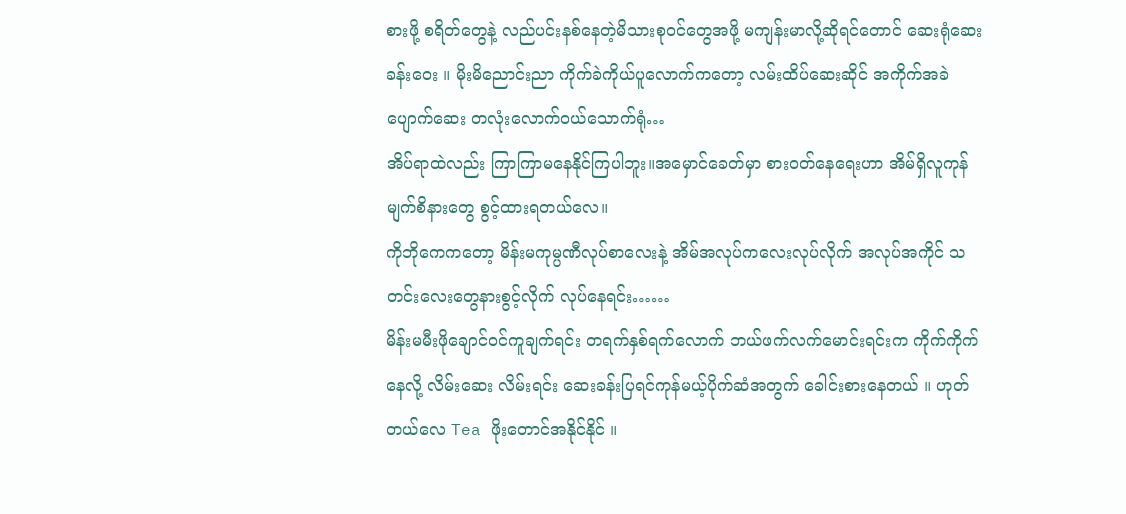စားဖို့ စရိတ်တွေနဲ့ လည်ပင်းနစ်နေတဲ့မိသားစုဝင်တွေအဖို့ မကျန်းမာလို့ဆိုရင်တောင် ဆေးရုံဆေးခန်းဝေး ။ မိုးမိညောင်းညာ ကိုက်ခဲကိုယ်ပူလောက်ကတော့ လမ်းထိပ်ဆေးဆိုင် အကိုက်အခဲ ပျောက်ဆေး တလုံးလောက်ဝယ်သောက်ရုံ…
အိပ်ရာထဲလည်း ကြာကြာမနေနိုင်ကြပါဘူး။အမှောင်ခေတ်မှာ စားဝတ်နေရေးဟာ အိမ်ရှိလူကုန်မျက်စိနားတွေ စွင့်ထားရတယ်လေ။
ကိုဘိုကေကတော့ မိန်းမကုမ္ပဏီလုပ်စာလေးနဲ့ အိမ်အလုပ်ကလေးလုပ်လိုက် အလုပ်အကိုင် သတင်းလေးတွေနားစွင့်လိုက် လုပ်နေရင်း……
မိန်းမမီးဖိုချောင်ဝင်ကူချက်ရင်း တရက်နှစ်ရက်လောက် ဘယ်ဖက်လက်မောင်းရင်းက ကိုက်ကိုက်နေလို့ လိမ်းဆေး လိမ်းရင်း ဆေးခန်းပြရင်ကုန်မယ့်ပိုက်ဆံအတွက် ခေါင်းစားနေတယ် ။ ဟုတ်တယ်လေ Tea ဖိုးတောင်အနိုင်နိုင် ။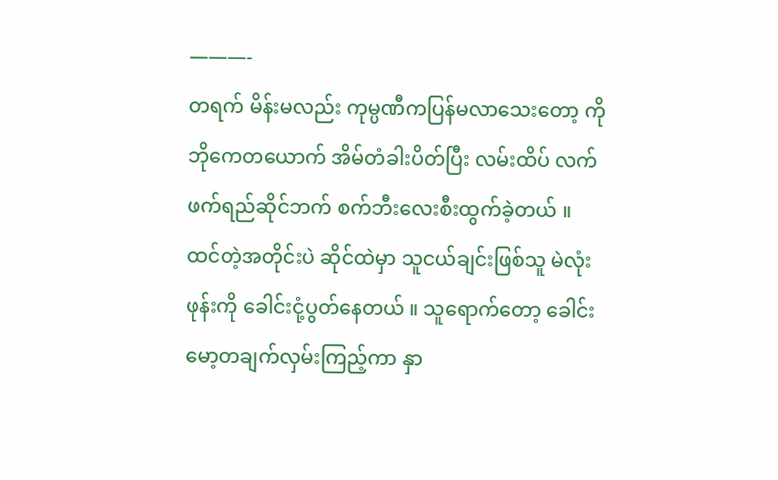———-
တရက် မိန်းမလည်း ကုမ္ပဏီကပြန်မလာသေးတော့ ကိုဘိုကေတယောက် အိမ်တံခါးပိတ်ပြီး လမ်းထိပ် လက်ဖက်ရည်ဆိုင်ဘက် စက်ဘီးလေးစီးထွက်ခဲ့တယ် ။
ထင်တဲ့အတိုင်းပဲ ဆိုင်ထဲမှာ သူငယ်ချင်းဖြစ်သူ မဲလုံး ဖုန်းကို ခေါင်းငုံ့ပွတ်နေတယ် ။ သူရောက်တော့ ခေါင်းမော့တချက်လှမ်းကြည့်ကာ နှာ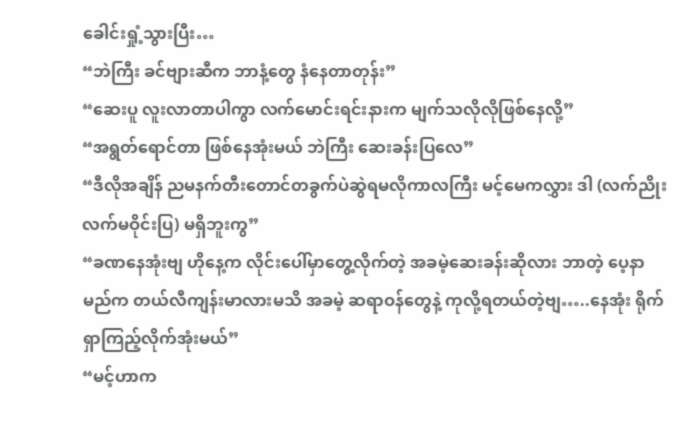ခေါင်းရှုံ့သွားပြီး…
“ဘဲကြီး ခင်ဗျားဆီက ဘာနံ့တွေ နံနေတာတုန်း”
“ဆေးပူ လူးလာတာပါကွာ လက်မောင်းရင်းနားက မျက်သလိုလိုဖြစ်နေလို့”
“အရွတ်ရောင်တာ ဖြစ်နေအုံးမယ် ဘဲကြီး ဆေးခန်းပြလေ”
“ဒီလိုအချိန် ညမနက်တီးတောင်တခွက်ပဲဆွဲရမလိုကာလကြီး မင့်မေကလွှား ဒါ (လက်ညိုးလက်မဝိုင်းပြ) မရှိဘူးကွ”
“ခဏနေအုံးဗျ ဟိုနေ့က လိုင်းပေါ်မှာတွေ့လိုက်တဲ့ အခမဲ့ဆေးခန်းဆိုလား ဘာတဲ့ ပေ့နာမည်က တယ်လီကျန်းမာလားမသိ အခမဲ့ ဆရာဝန်တွေနဲ့ ကုလို့ရတယ်တဲ့ဗျ…..နေအုံး ရိုက်ရှာကြည့်လိုက်အုံးမယ်”
“မင့်ဟာက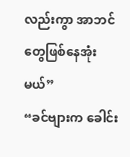လည်းကွာ အာဘင်တွေဖြစ်နေအုံးမယ်”
“ခင်ဗျားက ခေါင်း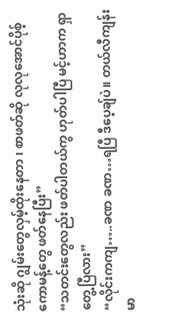သုံးဆို ဂျွမ်းတွေလှမ့်ထိုးနေတာ ၊ စာဖတ်ဆို လုလုအောင်ပိုစ့် ကောမန့်တွေ ဖတ်နေပြီး”
“သတင်းတွေလည်း ဖတ်ပါတယ်ကွ ဟုတ်ပါပြီ မင့်ဟာက ရှာတွေ့ပြီလား”
“လိုင်းကကျ…..ခဏ ခဏ…ရပြီ ဒီပေ့ချ်ပဲ။ တယ်လီကျန်းမာ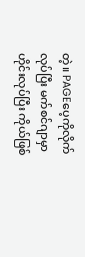တဲ့။ PAGEပေ့ကိုလိုက်လုပ်ပြီး မက်စင်ဂျာမှာ ဟိုင်းလုပ်ပြီး ကိုယ်ဖြစ်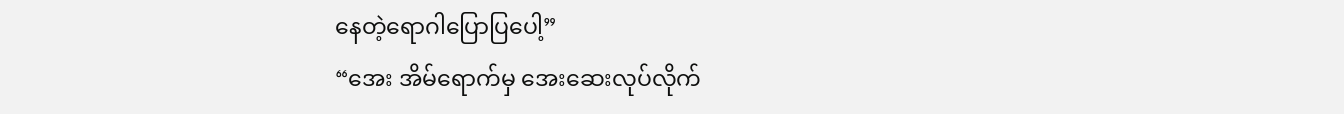နေတဲ့ရောဂါပြောပြပေါ့”
“အေး အိမ်ရောက်မှ အေးဆေးလုပ်လိုက်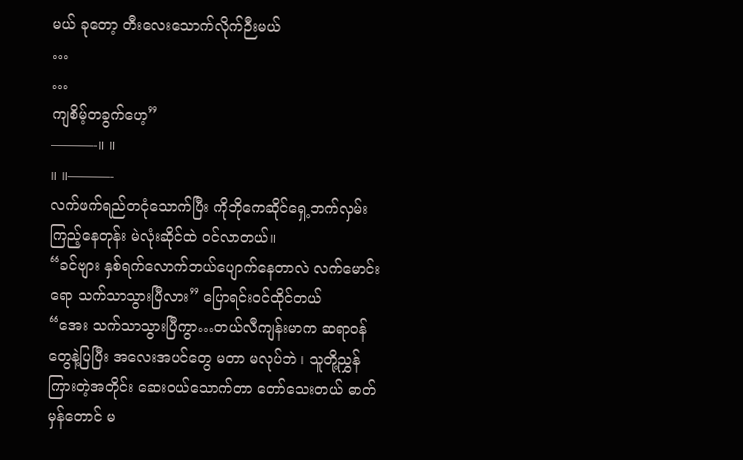မယ် ခုတော့ တီးလေးသောက်လိုက်ဉီးမယ်
…
…
ကျစိမ့်တခွက်ဟေ့”
———-။ ။
။ ။———-
လက်ဖက်ရည်တငုံသောက်ပြီး ကိုဘိုကေဆိုင်ရှေ့ဘက်လှမ်းကြည့်နေတုန်း မဲလုံးဆိုင်ထဲ ဝင်လာတယ်။
“ခင်ဗျား နှစ်ရက်လောက်ဘယ်ပျောက်နေတာလဲ လက်မောင်းရော သက်သာသွားပြီလား” ပြောရင်းဝင်ထိုင်တယ်
“အေး သက်သာသွားပြီကွာ…တယ်လီကျန်းမာက ဆရာဝန်တွေနဲ့ပြပြီး အလေးအပင်တွေ မတာ မလုပ်ဘဲ ၊ သူတို့ညွှန်ကြားတဲ့အတိုင်း ဆေးဝယ်သောက်တာ တော်သေးတယ် ဓာတ်မှန်တောင် မ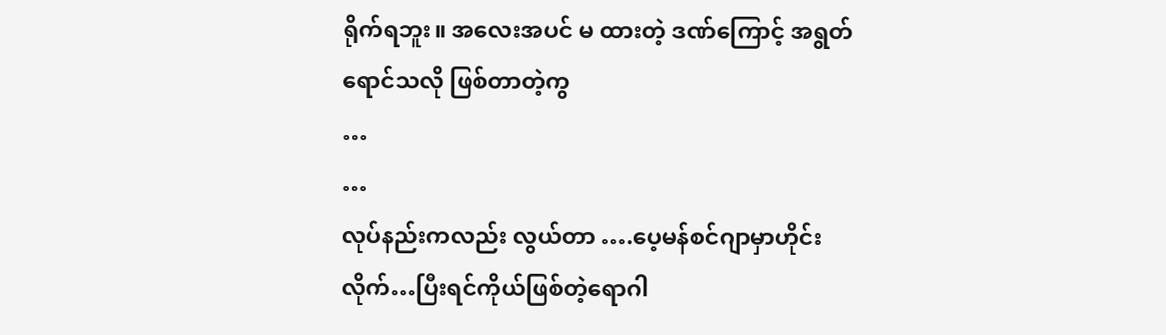ရိုက်ရဘူး။ အလေးအပင် မ ထားတဲ့ ဒဏ်ကြောင့် အရွတ်ရောင်သလို ဖြစ်တာတဲ့ကွ
…
…
လုပ်နည်းကလည်း လွယ်တာ ….ပေ့မန်စင်ဂျာမှာဟိုင်းလိုက်…ပြီးရင်ကိုယ်ဖြစ်တဲ့ရောဂါ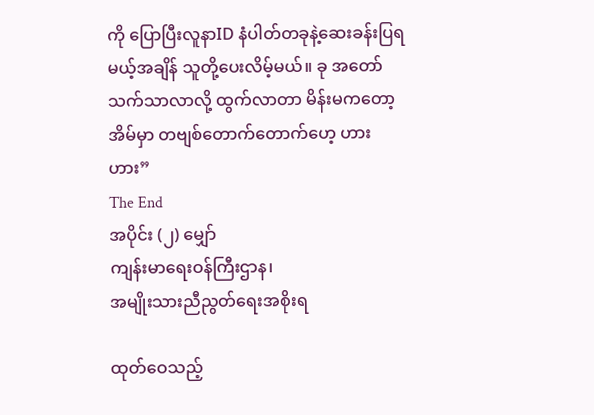ကို ပြောပြီးလူနာID နံပါတ်တခုနဲ့ဆေးခန်းပြရမယ့်အချိန် သူတို့ပေးလိမ့်မယ်။ ခု အတော်သက်သာလာလို့ ထွက်လာတာ မိန်းမကတော့ အိမ်မှာ တဗျစ်တောက်တောက်ဟေ့ ဟား ဟား”
The End
အပိုင်း (၂) မျှော်
ကျန်းမာရေးဝန်ကြီးဌာန၊
အမျိုးသားညီညွတ်ရေးအစိုးရ

ထုတ်ဝေသည့်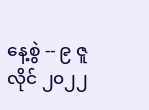နေ့စွဲ -- ၉ ဇူလိုင် ၂၀၂၂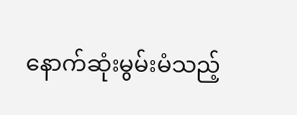နောက်ဆုံးမွမ်းမံသည့်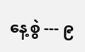နေ့စွဲ --- ၉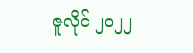ဇူလိုင် ၂၀၂၂